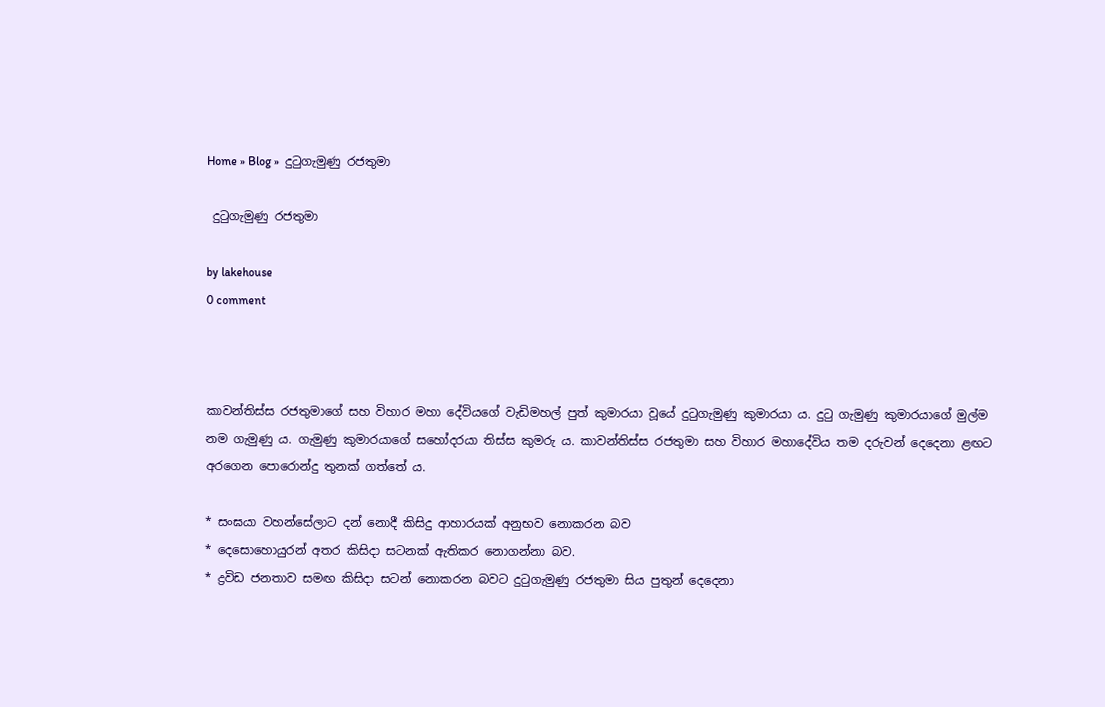Home » Blog »  දුටුගැමුණු රජතුමා

 දුටුගැමුණු රජතුමා

by lakehouse
0 comment



කාවන්තිස්ස රජතුමාගේ සහ විහාර මහා දේවියගේ වැඩිමහල් පුත් කුමාරයා වූයේ දුටුගැමුණු කුමාරයා ය. දුටු ගැමුණු කුමාරයාගේ මුල්ම නම ගැමුණු ය. ගැමුණු කුමාරයාගේ සහෝදරයා තිස්ස කුමරු ය. කාවන්තිස්ස රජතුමා සහ විහාර මහාදේවිය තම දරුවන් දෙදෙනා ළඟට අරගෙන පොරොන්දු තුනක් ගත්තේ ය.

* සංඝයා වහන්සේලාට දන් නොදී කිසිදු ආහාරයක් අනුභව නොකරන බව
* දෙසොහොයුරන් අතර කිසිදා සටනක් ඇතිකර නොගන්නා බව.
* ද්‍රවිඩ ජනතාව සමඟ කිසිදා සටන් නොකරන බවට දුටුගැමුණු රජතුමා සිය පුතුන් දෙදෙනා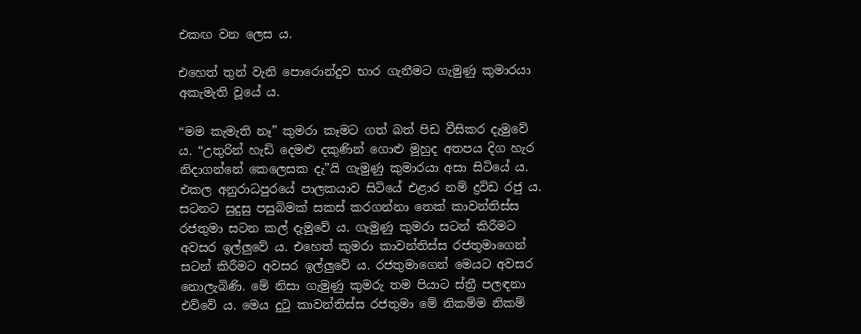එකඟ වන ලෙස ය.

එහෙත් තුන් වැනි පොරොන්දුව භාර ගැනීමට ගැමුණු කුමාරයා අකැමැති වූයේ ය.

“මම කැමැති නෑ” කුමරා කෑමට ගත් බත් පිඩ වීසිකර දැමුවේ ය. “උතුරින් හැඩි දෙමළු දකුණින් ගොළු මුහුද අතපය දිග හැර නිදාගන්නේ කෙලෙසක දැ”යි ගැමුණු කුමාරයා අසා සිටියේ ය. එකල අනුරාධපුරයේ පාලකයාව සිටියේ එළාර නම් ද්‍රවිඩ රජු ය. සටනට සුදුසු පසුබිමක් සකස් කරගන්නා තෙක් කාවන්තිස්ස රජතුමා සටන කල් දැමුවේ ය. ගැමුණු කුමරා සටන් කිරීමට අවසර ඉල්ලුවේ ය. එහෙත් කුමරා කාවන්තිස්ස රජතුමාගෙන් සටන් කිරීමට අවසර ඉල්ලුවේ ය. රජතුමාගෙන් මෙයට අවසර නොලැබිණි. මේ නිසා ගැමුණු කුමරු තම පියාට ස්ත්‍රී පලඳනා එව්වේ ය. මෙය දුටු කාවන්තිස්ස රජතුමා මේ නිකම්ම නිකම්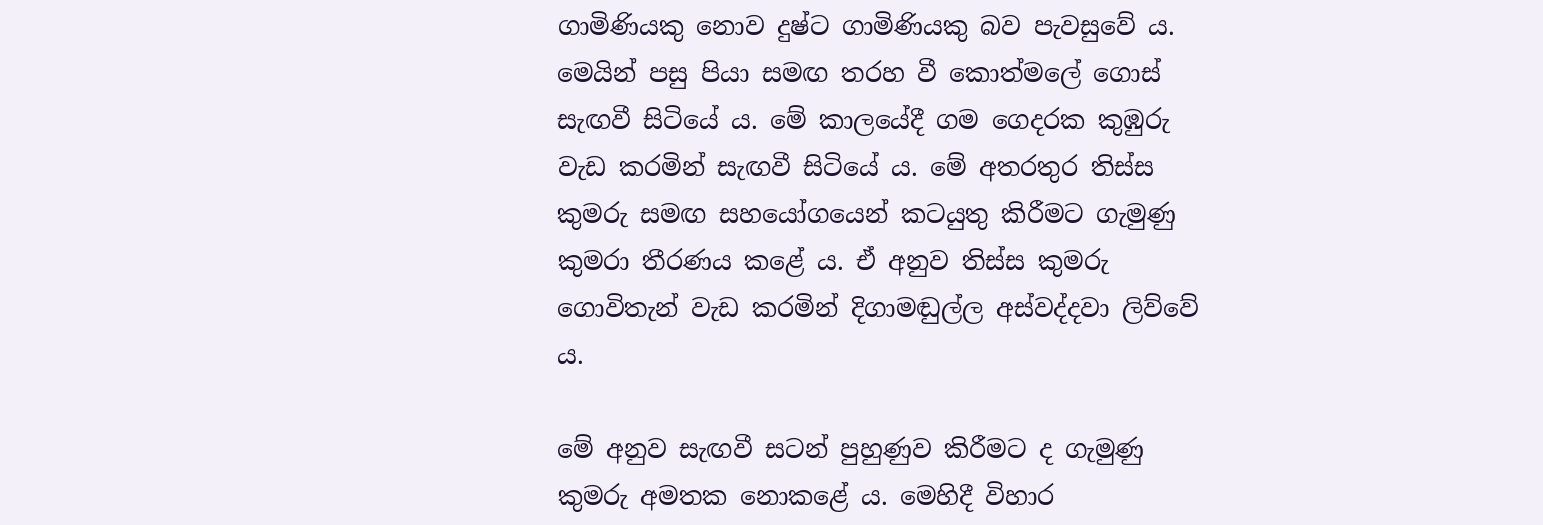ගාමිණියකු නොව දුෂ්ට ගාමිණියකු බව පැවසුවේ ය. මෙයින් පසු පියා සමඟ තරහ වී කොත්මලේ ගොස් සැඟවී සිටියේ ය. මේ කාලයේදී ගම ගෙදරක කුඹුරු වැඩ කරමින් සැඟවී සිටියේ ය. මේ අතරතුර තිස්ස කුමරු සමඟ සහයෝගයෙන් කටයුතු කිරීමට ගැමුණු කුමරා තීරණය කළේ ය. ඒ අනුව තිස්ස කුමරු ගොවිතැන් වැඩ කරමින් දිගාමඬුල්ල අස්වද්දවා ලිව්වේ ය.

මේ අනුව සැඟවී සටන් පුහුණුව කිරීමට ද ගැමුණු කුමරු අමතක නොකළේ ය. මෙහිදී විහාර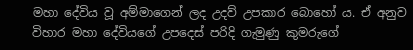මහා දේවිය වූ අම්මාගෙන් ලද උදව් උපකාර බොහෝ ය. ඒ අනුව විහාර මහා දේවියගේ උපදෙස් පරිදි ගැමුණු කුමරුගේ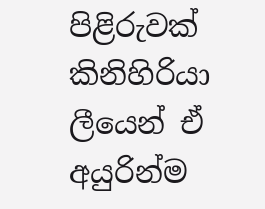පිළිරුවක් කිනිහිරියා ලීයෙන් ඒ අයුරින්ම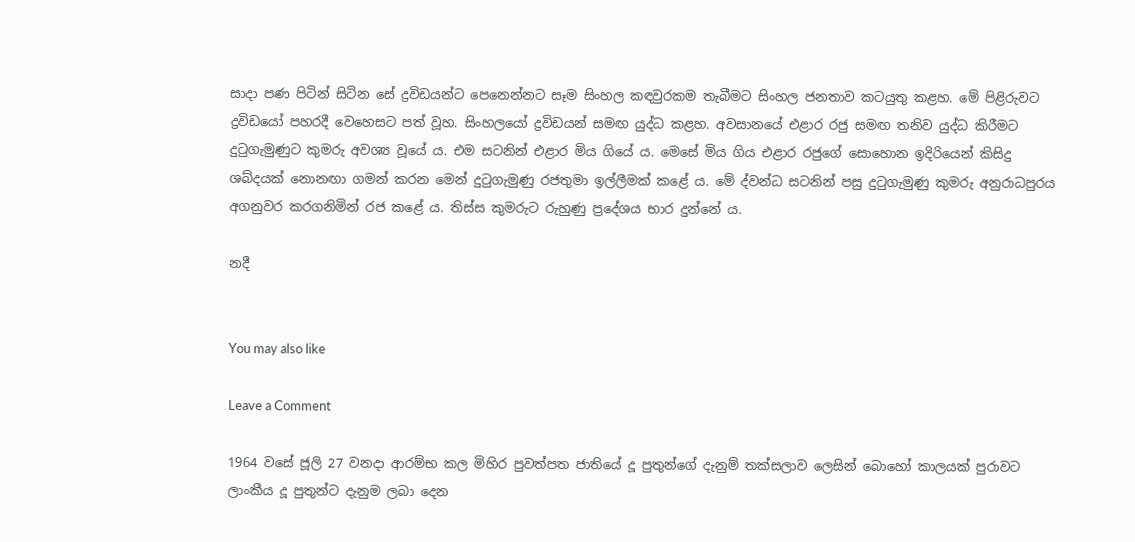සාදා පණ පිටින් සිටින සේ ද්‍රවිඩයන්ට පෙනෙන්නට සෑම සිංහල කඳවුරකම තැබීමට සිංහල ජනතාව කටයුතු කළහ. මේ පිළිරුවට ද්‍රවිඩයෝ පහරදී වෙහෙසට පත් වූහ. සිංහලයෝ ද්‍රවිඩයන් සමඟ යුද්ධ කළහ. අවසානයේ එළාර රජු සමඟ තනිව යුද්ධ කිරීමට දුටුගැමුණුට කුමරු අවශ්‍ය වූයේ ය. එම සටනින් එළාර මිය ගියේ ය. මෙසේ මිය ගිය එළාර රජුගේ සොහොන ඉදිරියෙන් කිසිදු ශබ්දයක් නොනඟා ගමන් කරන මෙන් දුටුගැමුණු රජතුමා ඉල්ලීමක් කළේ ය. මේ ද්වන්ධ සටනින් පසු දුටුගැමුණු කුමරු අනුරාධපුරය අගනුවර කරගනිමින් රජ කළේ ය. තිස්ස කුමරුට රුහුණු ප්‍රදේශය භාර දුන්නේ ය.

නදී


You may also like

Leave a Comment

1964 වසේ ජූලි 27 වනදා ආරම්භ කල මිහිර පුවත්පත ජාතියේ දූ පුතුන්ගේ දැනුම් තක්සලාව ලෙසින් බොහෝ කාලයක් පුරාවට ලාංකීය දූ පුතුන්ට දැනුම ලබා දෙන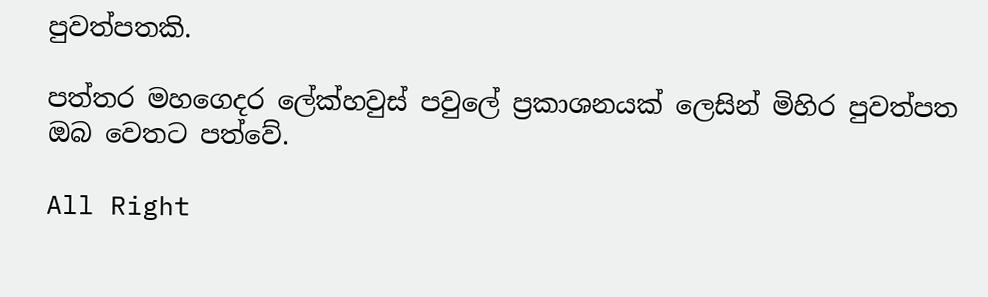පුවත්පතකි.

පත්තර මහගෙදර ලේක්හවුස් පවුලේ ප්‍රකාශනයක් ලෙසින් මිහිර පුවත්පත ඔබ වෙතට පත්වේ.

All Right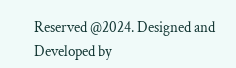Reserved @2024. Designed and Developed by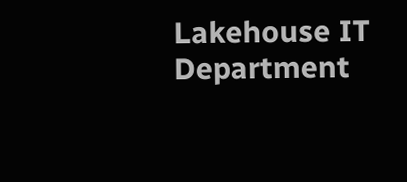Lakehouse IT Department